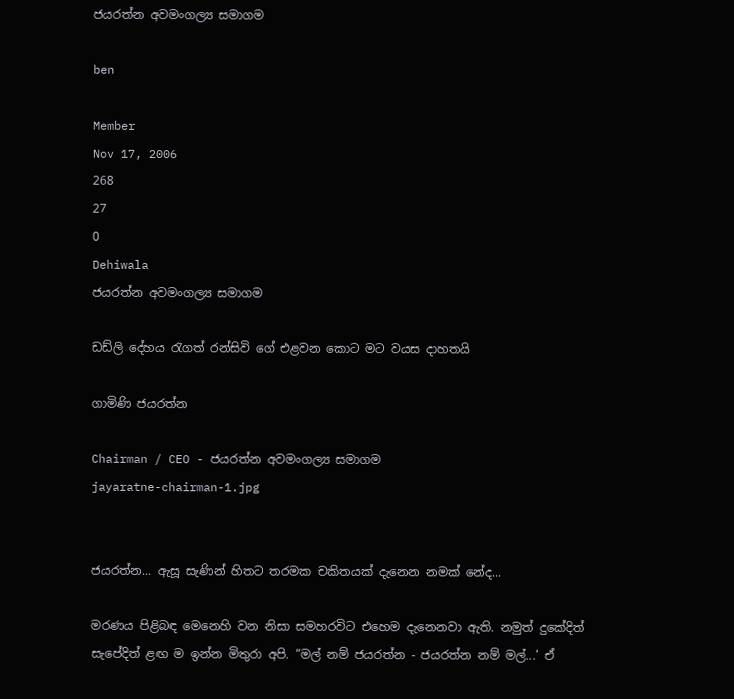ජයරත්න අවමංගල්‍ය සමාගම

ben

Member
Nov 17, 2006
268
27
0
Dehiwala
ජයරත්න අවමංගල්‍ය සමාගම

ඩඩ්ලි දේහය රැගත් රන්සිවි ගේ එළවන කොට මට වයස දාහතයි

ගාමිණි ජයරත්න

Chairman / CEO - ජයරත්න අවමංගල්‍ය සමාගම
jayaratne-chairman-1.jpg


ජයරත්න... ඇසූ සැණින් හිතට තරමක චකිතයක් දැනෙන නමක් නේද...

මරණය පිළිබඳ මෙනෙහි වන නිසා සමහරවිට එහෙම දැනෙනවා ඇති. නමුත් දුකේදිත් සැපේදිත් ළඟ ම ඉන්න මිතුරා අපි. “මල් නම් ජයරත්න - ජයරත්න නම් මල්...’ ඒ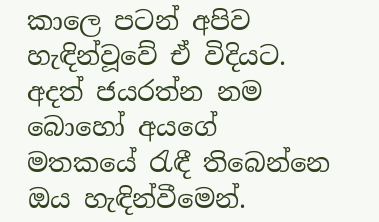කාලෙ පටන් අපිව හැඳින්වූවේ ඒ විදියට. අදත් ජයරත්න නම බොහෝ අයගේ මතකයේ රැඳී තිබෙන්නෙ ඔය හැඳින්වීමෙන්.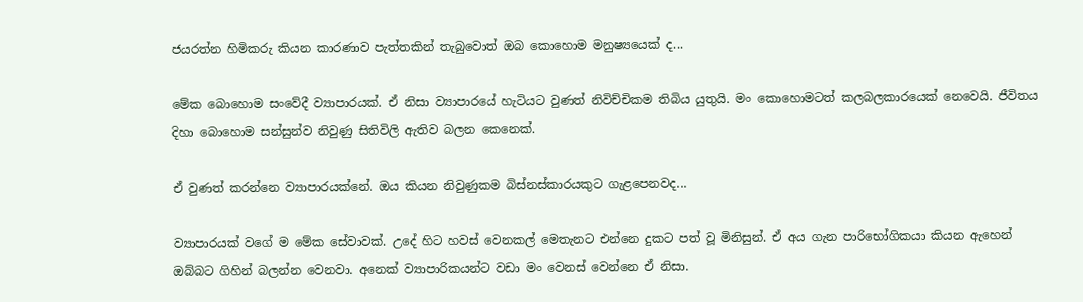ජයරත්න හිමිකරු කියන කාරණාව පැත්තකින් තැබුවොත් ඔබ කොහොම මනුෂ්‍යයෙක් ද...

මේක බොහොම සංවේදී ව්‍යාපාරයක්. ඒ නිසා ව්‍යාපාරයේ හැටියට වුණත් නිවිච්චිකම තිබිය යුතුයි. මං කොහොමටත් කලබලකාරයෙක් නෙවෙයි. ජීවිතය දිහා බොහොම සන්සුන්ව නිවුණු සිතිවිලි ඇතිව බලන කෙනෙක්.

ඒ වුණත් කරන්නෙ ව්‍යාපාරයක්නේ. ඔය කියන නිවුණුකම බිස්නස්කාරයකුට ගැළපෙනවද...

ව්‍යාපාරයක් වගේ ම මේක සේවාවක්. උදේ හිට හවස් වෙනකල් මෙතැනට එන්නෙ දුකට පත් වූ මිනිසුන්. ඒ අය ගැන පාරිභෝගිකයා කියන ඇහෙන් ඔබ්බට ගිහින් බලන්න වෙනවා. අනෙක් ව්‍යාපාරිකයන්ට වඩා මං වෙනස් වෙන්නෙ ඒ නිසා.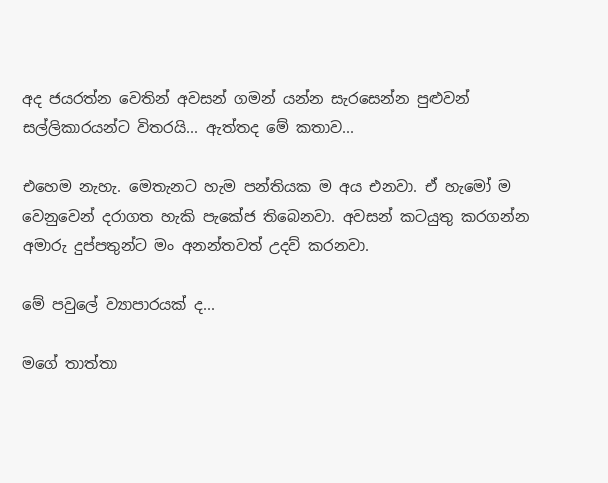අද ජයරත්න වෙතින් අවසන් ගමන් යන්න සැරසෙන්න පුළුවන් සල්ලිකාරයන්ට විතරයි... ඇත්තද මේ කතාව...

එහෙම නැහැ. මෙතැනට හැම පන්තියක ම අය එනවා. ඒ හැමෝ ම වෙනුවෙන් දරාගත හැකි පැකේජ තිබෙනවා. අවසන් කටයුතු කරගන්න අමාරු දුප්පතුන්ට මං අනන්තවත් උදව් කරනවා.

මේ පවුලේ ව්‍යාපාරයක් ද...

මගේ තාත්තා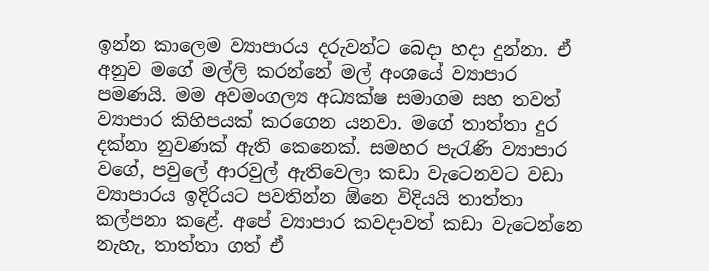ඉන්න කාලෙම ව්‍යාපාරය දරුවන්ට බෙදා හදා දුන්නා. ඒ අනුව මගේ මල්ලි කරන්නේ මල් අංශයේ ව්‍යාපාර පමණයි. මම අවමංගල්‍ය අධ්‍යක්ෂ සමාගම සහ තවත් ව්‍යාපාර කිහිපයක් කරගෙන යනවා. මගේ තාත්තා දුර දක්නා නුවණක් ඇති කෙනෙක්. සමහර පැරැණි ව්‍යාපාර වගේ, පවුලේ ආරවුල් ඇතිවෙලා කඩා වැටෙනවට වඩා ව්‍යාපාරය ඉදිරියට පවතින්න ඕනෙ විදියයි තාත්තා කල්පනා කළේ. අපේ ව්‍යාපාර කවදාවත් කඩා වැටෙන්නෙ නැහැ, තාත්තා ගත් ඒ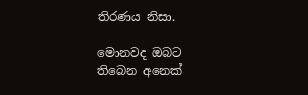තිරණය නිසා.

මොනවද ඔබට තිබෙන අනෙක්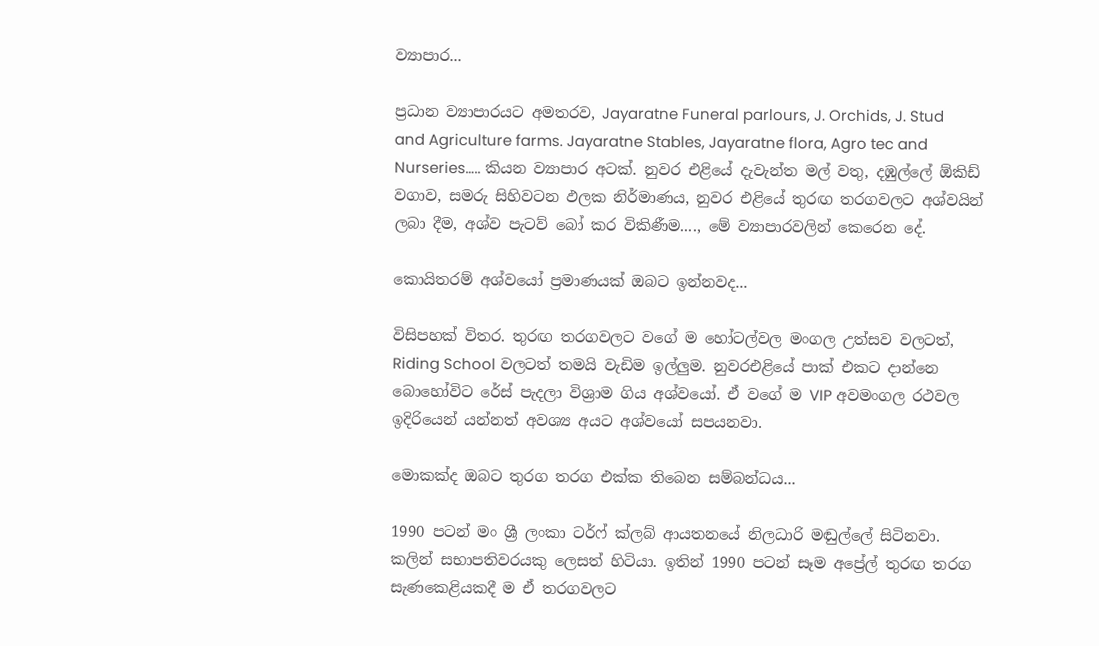ව්‍යාපාර...

ප්‍රධාන ව්‍යාපාරයට අමතරව, Jayaratne Funeral parlours, J. Orchids, J. Stud and Agriculture farms. Jayaratne Stables, Jayaratne flora, Agro tec and Nurseries….. කියන ව්‍යාපාර අටක්. නුවර එළියේ දැවැන්ත මල් වතු, දඹුල්ලේ ඕකිඩ් වගාව, සමරු සිහිවටන ඵලක නිර්මාණය, නුවර එළියේ තුරඟ තරගවලට අශ්වයින් ලබා දීම, අශ්ව පැටව් බෝ කර විකිණීම...., මේ ව්‍යාපාරවලින් කෙරෙන දේ.

කොයිතරම් අශ්වයෝ ප්‍රමාණයක් ඔබට ඉන්නවද...

විසිපහක් විතර. තුරඟ තරගවලට වගේ ම හෝටල්වල මංගල උත්සව වලටත්, Riding School වලටත් තමයි වැඩිම ඉල්ලුම. නුවරඑළියේ පාක් එකට දාන්නෙ බොහෝවිට රේස් පැදලා විශ්‍රාම ගිය අශ්වයෝ. ඒ වගේ ම VIP අවමංගල රථවල ඉදිරියෙන් යන්නත් අවශ්‍ය අයට අශ්වයෝ සපයනවා.

මොකක්ද ඔබට තුරග තරග එක්ක තිබෙන සම්බන්ධය...

1990 පටන් මං ශ්‍රී ලංකා ටර්ෆ් ක්ලබ් ආයතනයේ නිලධාරි මඬුල්ලේ සිටිනවා. කලින් සභාපතිවරයකු ලෙසත් හිටියා. ඉතින් 1990 පටන් සෑම අප්‍රේල් තුරඟ තරග සැණකෙළියකදී ම ඒ තරගවලට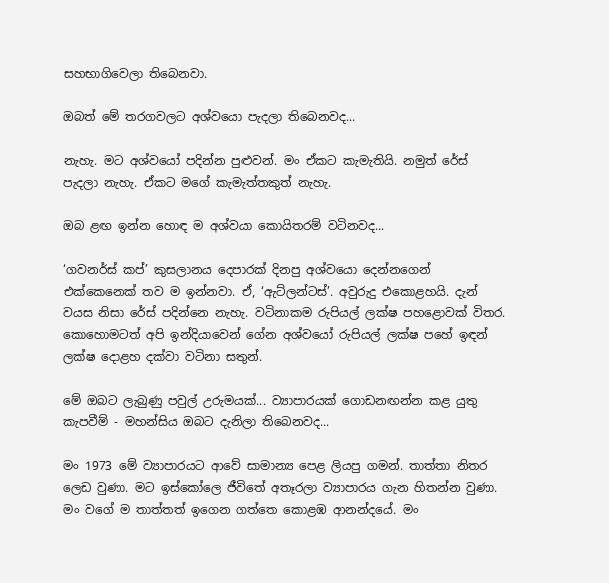සහභාගිවෙලා තිබෙනවා.

ඔබත් මේ තරගවලට අශ්වයො පැදලා තිබෙනවද...

නැහැ. මට අශ්වයෝ පදින්න පුළුවන්. මං ඒකට කැමැතියි. නමුත් රේස් පැදලා නැහැ. ඒකට මගේ කැමැත්තකුත් නැහැ.

ඔබ ළඟ ඉන්න හොඳ ම අශ්වයා කොයිතරම් වටිනවද...

‘ගවනර්ස් කප්’ කුසලානය දෙපාරක් දිනපු අශ්වයො දෙන්නගෙන් එක්කෙනෙක් තව ම ඉන්නවා. ඒ, ‘ඇට්ලන්ටස්’. අවුරුදු එකොළහයි. දැන් වයස නිසා රේස් පදින්නෙ නැහැ. වටිනාකම රුපියල් ලක්ෂ පහළොවක් විතර. කොහොමටත් අපි ඉන්දියාවෙන් ගේන අශ්වයෝ රුපියල් ලක්ෂ පහේ ඉඳන් ලක්ෂ දොළහ දක්වා වටිනා සතුන්.

මේ ඔබට ලැබුණු පවුල් උරුමයක්... ව්‍යාපාරයක් ගොඩනඟන්න කළ යුතු කැපවීම් - මහන්සිය ඔබට දැනිලා තිබෙනවද...

මං 1973 මේ ව්‍යාපාරයට ආවේ සාමාන්‍ය පෙළ ලියපු ගමන්. තාත්තා නිතර ලෙඩ වුණා. මට ඉස්කෝලෙ ජීවිතේ අතෑරලා ව්‍යාපාරය ගැන හිතන්න වුණා. මං වගේ ම තාත්තත් ඉගෙන ගත්තෙ කොළඹ ආනන්දයේ. මං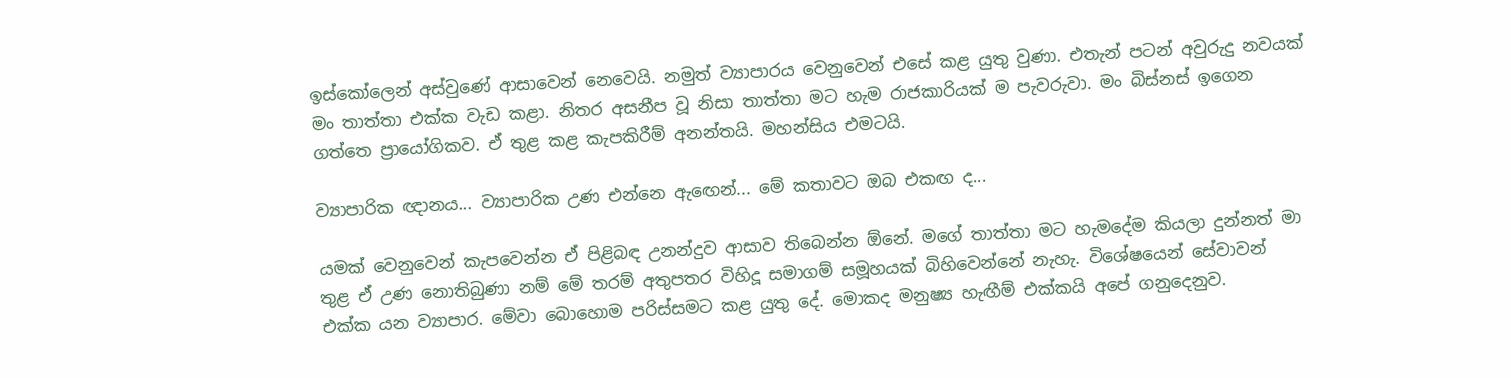ඉස්කෝලෙන් අස්වුණේ ආසාවෙන් නෙවෙයි. නමුත් ව්‍යාපාරය වෙනුවෙන් එසේ කළ යුතු වුණා. එතැන් පටන් අවුරුදු නවයක් මං තාත්තා එක්ක වැඩ කළා. නිතර අසනීප වූ නිසා තාත්තා මට හැම රාජකාරියක් ම පැවරුවා. මං බිස්නස් ඉගෙන ගත්තෙ ප්‍රායෝගිකව. ඒ තුළ කළ කැපකිරීම් අනන්තයි. මහන්සිය එමටයි.

ව්‍යාපාරික ඥානය... ව්‍යාපාරික උණ එන්නෙ ඇ‍ඟෙන්... මේ කතාවට ඔබ එකඟ ද...

යමක් වෙනුවෙන් කැපවෙන්න ඒ පිළිබඳ උනන්දුව ආසාව තිබෙන්න ඕනේ. මගේ තාත්තා මට හැමදේම කියලා දුන්නත් මා තුළ ඒ උණ නොතිබුණා නම් මේ තරම් අතුපතර විහිදූ සමාගම් සමූහයක් බිහිවෙන්නේ නැහැ. විශේෂයෙන් සේවාවන් එක්ක යන ව්‍යාපාර. මේවා බොහොම පරිස්සමට කළ යුතු දේ. මොකද මනුෂ්‍ය හැඟීම් එක්කයි අපේ ගනුදෙනුව.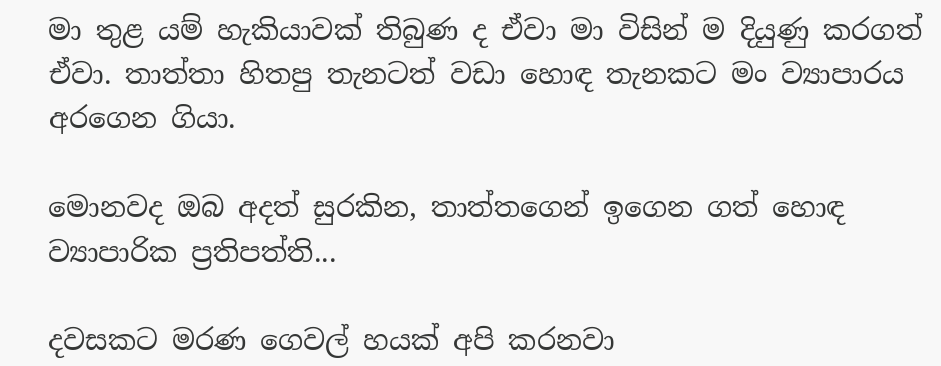මා තුළ යම් හැකියාවක් තිබුණ ද ඒවා මා විසින් ම දියුණු කරගත් ඒවා. තාත්තා හිතපු තැනටත් වඩා හොඳ තැනකට මං ව්‍යාපාරය අරගෙන ගියා.

මොනවද ඔබ අදත් සුරකින, තාත්තගෙන් ඉගෙන ගත් හොඳ ව්‍යාපාරික ප්‍රතිපත්ති...

දවසකට මරණ ගෙවල් හයක් අපි කරනවා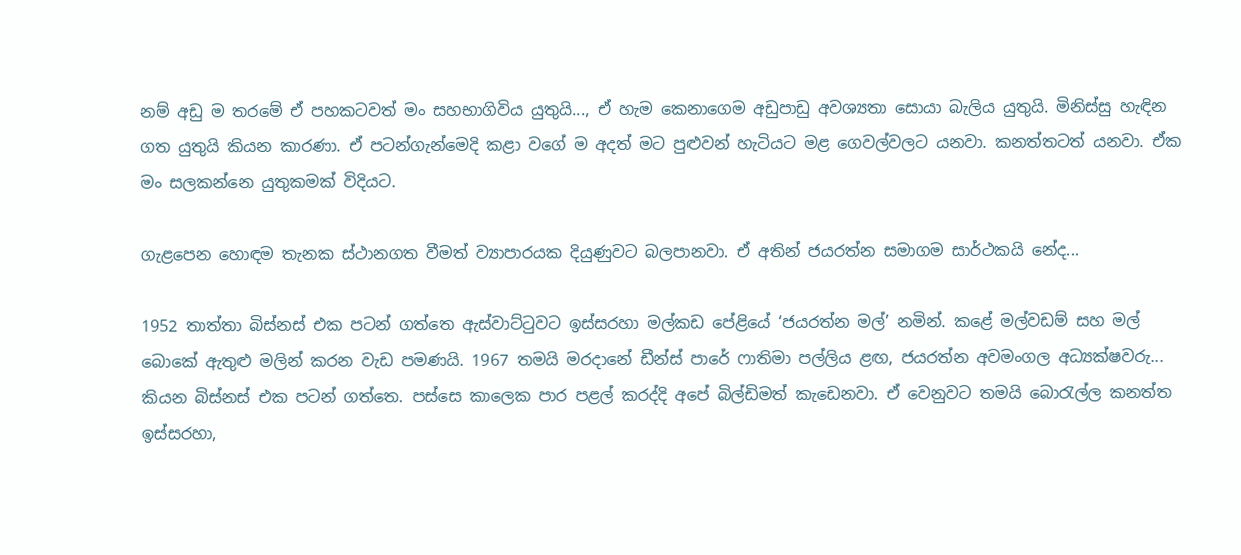නම් අඩු ම තරමේ ඒ පහකටවත් මං සහභාගිවිය යුතුයි..., ඒ හැම කෙනාගෙම අඩුපාඩු අවශ්‍යතා සොයා බැලිය යුතුයි. මිනිස්සු හැඳින ගත යුතුයි කියන කාරණා. ඒ පටන්ගැන්මෙදි කළා වගේ ම අදත් මට පුළුවන් හැටියට මළ ගෙවල්වලට යනවා. කනත්තටත් යනවා. ඒක මං සලකන්නෙ යුතුකමක් විදියට.

ගැළපෙන හොඳම තැනක ස්ථානගත වීමත් ව්‍යාපාරයක දියුණුවට බලපානවා. ඒ අතින් ජයරත්න සමාගම සාර්ථකයි නේද...

1952 තාත්තා බිස්නස් එක පටන් ගත්තෙ ඇස්වාට්ටුවට ඉස්සරහා මල්කඩ පේළියේ ‘ජයරත්න මල්’ නමින්. කළේ මල්වඩම් සහ මල් බොකේ ඇතුළු මලින් කරන වැඩ පමණයි. 1967 තමයි මරදානේ ඩීන්ස් පාරේ ෆාතිමා පල්ලිය ළඟ, ජයරත්න අවමංගල අධ්‍යක්ෂවරු... කියන බිස්නස් එක පටන් ගත්තෙ. පස්සෙ කාලෙක පාර පළල් කරද්දි අපේ බිල්ඩිමත් කැඩෙනවා. ඒ වෙනුවට තමයි බොරැල්ල කනත්ත ඉස්සරහා,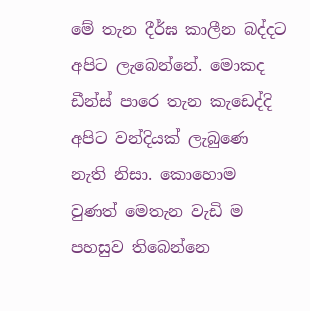මේ තැන දීර්ඝ කාලීන බද්දට අපිට ලැබෙන්නේ. මොකද ඩීන්ස් පාරෙ තැන කැඩෙද්දි අපිට වන්දියක් ලැබුණෙ නැති නිසා. කොහොම වුණත් මෙතැන වැඩි ම පහසුව තිබෙන්නෙ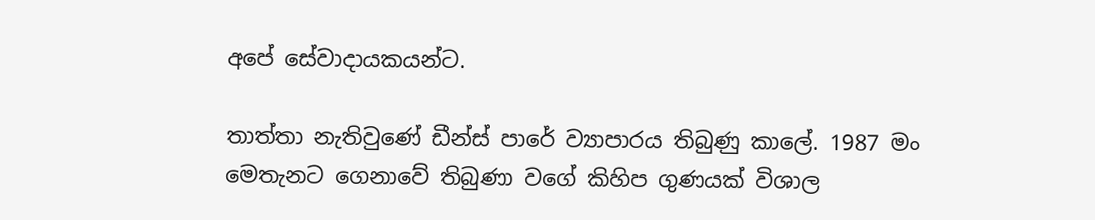අපේ සේවාදායකයන්ට.

තාත්තා නැතිවුණේ ඩීන්ස් පාරේ ව්‍යාපාරය තිබුණු කාලේ. 1987 මං මෙතැනට ගෙනාවේ තිබුණා වගේ කිහිප ගුණයක් විශාල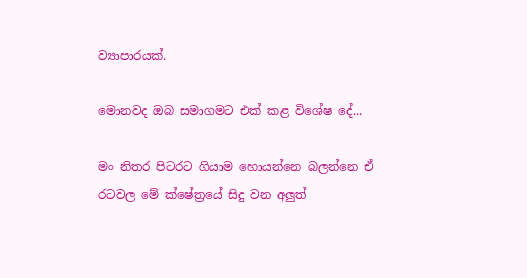ව්‍යාපාරයක්.

මොනවද ඔබ සමාගමට එක් කළ විශේෂ දේ...

මං නිතර පිටරට ගියාම හොයන්නෙ බලන්නෙ ඒ රටවල මේ ක්ෂේත්‍රයේ සිදු වන අලුත්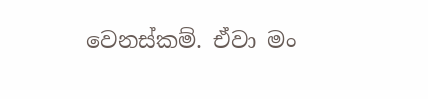වෙනස්කම්. ඒවා මං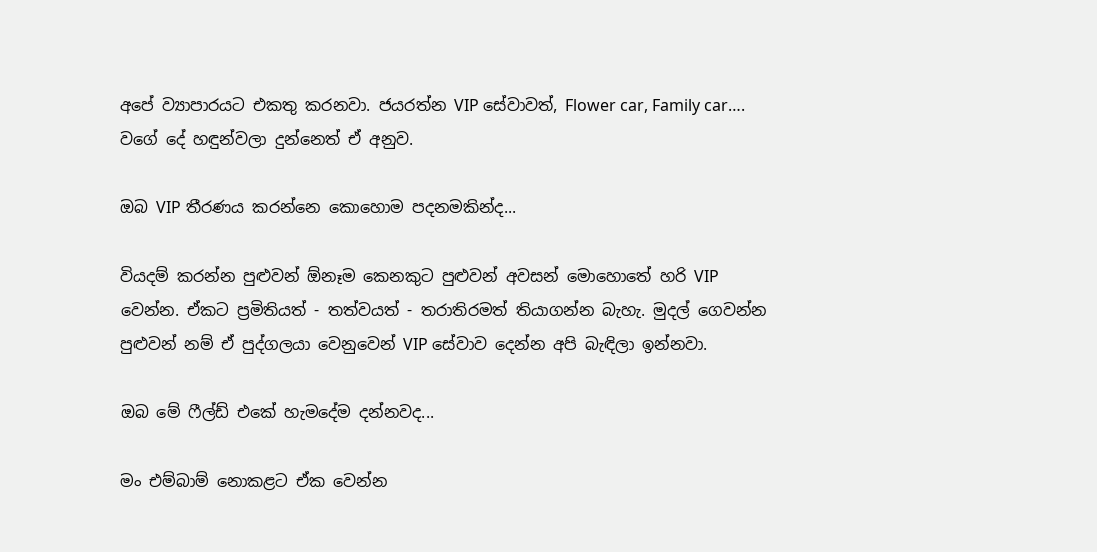අපේ ව්‍යාපාරයට එකතු කරනවා. ජයරත්න VIP සේවාවත්, Flower car, Family car…. වගේ දේ හඳුන්වලා දුන්නෙත් ඒ අනුව.

ඔබ VIP තීරණය කරන්නෙ කොහොම පදනමකින්ද...

වියදම් කරන්න පුළුවන් ඕනෑම කෙනකුට පුළුවන් අවසන් මොහොතේ හරි VIP වෙන්න. ඒකට ප්‍රමිතියත් - තත්වයත් - තරාතිරමත් තියාගන්න බැහැ. මුදල් ගෙවන්න පුළුවන් නම් ඒ පුද්ගලයා වෙනුවෙන් VIP සේවාව දෙන්න අපි බැඳිලා ඉන්නවා.

ඔබ මේ ෆීල්ඩ් එකේ හැමදේම දන්නවද...

මං එම්බාම් නොකළට ඒක වෙන්න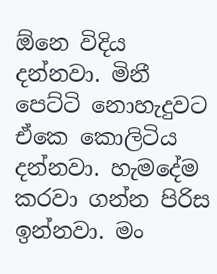ඕනෙ විදිය දන්නවා. මිනී පෙට්ටි නොහැදුවට ඒකෙ කොලිටිය දන්නවා. හැමදේම කරවා ගන්න පිරිස ඉන්නවා. මං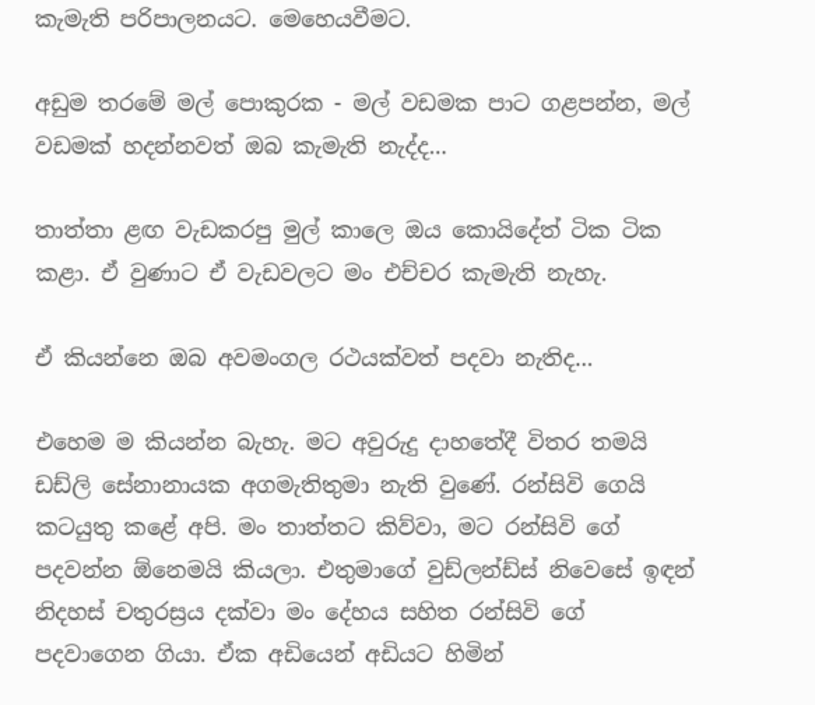කැමැති පරිපාලනයට. මෙහෙයවීමට.

අඩුම තරමේ මල් පොකුරක - මල් වඩමක පාට ගළපන්න, මල් වඩමක් හදන්නවත් ඔබ කැමැති නැද්ද...

තාත්තා ළඟ වැඩකරපු මුල් කාලෙ ඔය ‍කොයිදේත් ටික ටික කළා. ඒ වුණාට ඒ වැඩවලට මං එච්චර කැමැති නැහැ.

ඒ කියන්නෙ ඔබ අවමංගල රථයක්වත් පදවා නැතිද...

එහෙම ම කියන්න බැහැ. මට අවුරුදු දාහතේදී විතර තමයි ඩඩ්ලි සේනානායක අගමැතිතුමා නැති වුණේ. රන්සිවි ගෙයි කටයුතු කළේ අපි. මං තාත්තට කිව්වා, මට රන්සිවි ගේ පදවන්න ඕනෙමයි කියලා. එතුමාගේ වුඩ්ලන්ඩ්ස් නිවෙසේ ඉඳන් නිදහස් චතුරස්‍රය දක්වා මං දේහය සහිත රන්සිවි ගේ පදවාගෙන ගියා. ඒක අඩියෙන් අඩියට හිමින්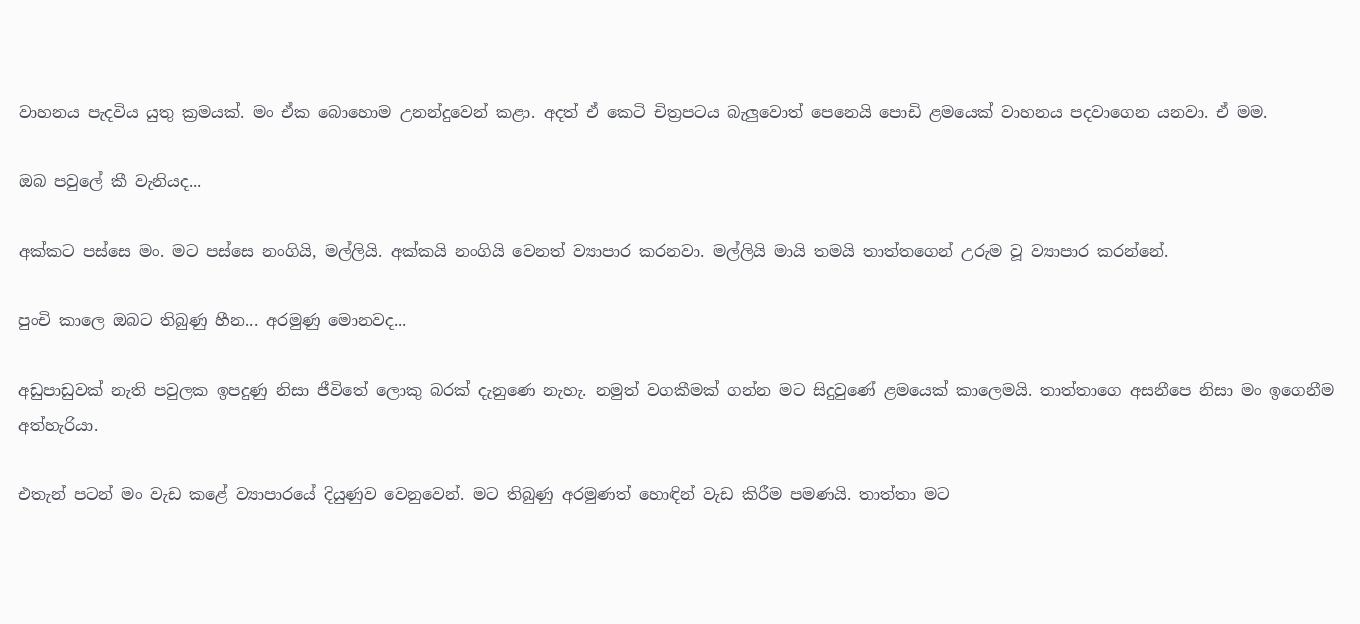වාහනය පැදවිය යුතු ක්‍රමයක්. මං ඒක බොහොම උනන්දුවෙන් කළා. අදත් ඒ කෙටි චිත්‍රපටය බැලුවොත් පෙනෙයි පොඩි ළමයෙක් වාහනය පදවාගෙන යනවා. ඒ මම.

ඔබ පවුලේ කී වැනියද...

අක්කට පස්සෙ මං. මට පස්සෙ නංගියි, මල්ලියි. අක්කයි නංගියි වෙනත් ව්‍යාපාර කරනවා. මල්ලියි මායි තමයි තාත්තගෙන් උරුම වූ ව්‍යාපාර කරන්නේ.

පුංචි කාලෙ ඔබට තිබුණු හීන... අරමුණු මොනවද...

අඩුපාඩුවක් නැති පවුලක ඉපදුණු නිසා ජීවිතේ ලොකු බරක් දැනුණෙ නැහැ. නමුත් වගකීමක් ගන්න මට සිදුවුණේ ළමයෙක් කාලෙමයි. තාත්තාගෙ අසනීපෙ නිසා මං ඉගෙනීම අත්හැරියා.

එතැන් පටන් මං වැඩ කළේ ව්‍යාපාරයේ දියුණුව වෙනුවෙන්. මට තිබුණු අරමුණත් හොඳින් වැඩ කිරීම පමණයි. තාත්තා මට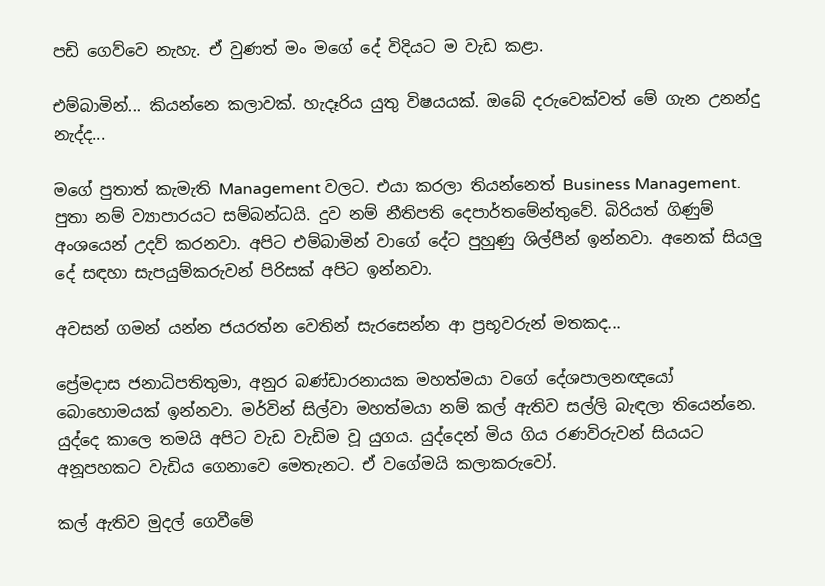පඩි ගෙව්වෙ නැහැ. ඒ වුණත් මං මගේ දේ විදියට ම වැඩ කළා.

එම්බාමින්... කියන්නෙ කලාවක්. හැදෑරිය යුතු විෂයයක්. ඔබේ දරුවෙක්වත් මේ ගැන උනන්දු නැද්ද...

මගේ පුතාත් කැමැති Management වලට. එයා කරලා තියන්නෙත් Business Management. පුතා නම් ව්‍යාපාරයට සම්බන්ධයි. දුව නම් නීතිපති දෙපාර්තමේන්තුවේ. බිරියත් ගිණුම් අංශයෙන් උදව් කරනවා. අපිට එම්බාමින් වාගේ දේට පුහුණු ශිල්පීන් ඉන්නවා. අනෙක් සියලු දේ සඳහා සැපයුම්කරුවන් පිරිසක් අපිට ඉන්නවා.

අවසන් ගමන් යන්න ජයරත්න වෙතින් සැරසෙන්න ආ ප්‍රභූවරුන් මතකද...

ප්‍රේමදාස ජනාධිපතිතුමා, අනුර බණ්ඩාරනායක මහත්මයා වගේ දේශපාලනඥයෝ බොහොමයක් ඉන්නවා. මර්වින් සිල්වා මහත්මයා නම් කල් ඇතිව සල්ලි බැඳලා ත‍ියෙන්නෙ. යුද්දෙ කාලෙ තමයි අපිට වැඩ වැඩිම වූ යුගය. යුද්දෙන් මිය ගිය රණවිරුවන් සියයට අනූපහකට වැඩිය ගෙනාවෙ මෙතැනට. ඒ වගේමයි කලාකරුවෝ.

කල් ඇතිව මුදල් ගෙවීමේ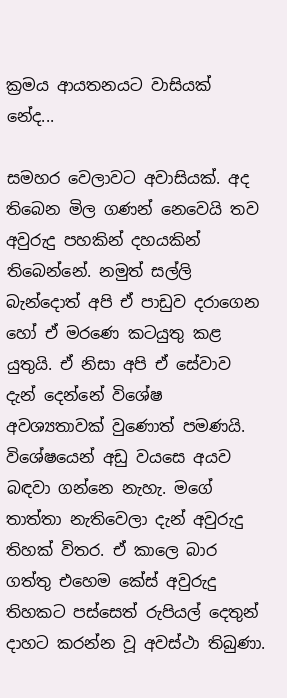ක්‍රමය ආයතනයට වාසියක් නේද...

සමහර වෙලාවට අවාසියක්. අද තිබෙන මිල ගණන් නෙවෙයි තව අවුරුදු පහකින් දහයකින් තිබෙන්නේ. නමුත් සල්ලි බැන්දොත් අපි ඒ පාඩුව දරාගෙන හෝ ඒ මරණෙ කටයුතු කළ යුතුයි. ඒ නිසා අපි ඒ සේවාව දැන් දෙන්නේ විශේෂ අවශ්‍යතාවක් වුණොත් පමණයි. විශේෂයෙන් අඩු වයසෙ අයව බඳවා ගන්නෙ නැහැ. මගේ තාත්තා නැතිවෙලා දැන් අවුරුදු තිහක් විතර. ඒ කාලෙ බාර ගත්තු එහෙම කේස් අවුරුදු තිහකට පස්සෙත් රුපියල් දෙතුන් දාහට කරන්න වූ අවස්ථා තිබුණා.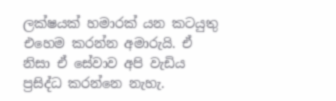ලක්ෂයක් හමාරක් යන කටයුතු එහෙම කරන්න අමාරුයි. ඒ නිසා ඒ සේවාව අපි වැඩිය ප්‍රසිද්ධ කරන්නෙ නැහැ.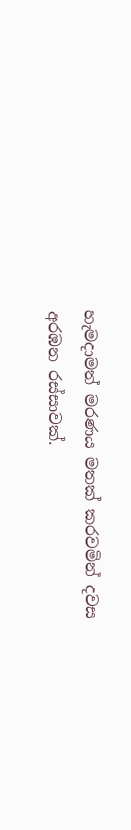හැමදාමත් මරණය මතක් කරවමින් දවස අරඹන රස්සාවක්.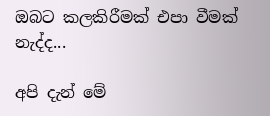ඔබට කලකිරීමක් එපා වීමක් නැද්ද...

අපි දැන් මේ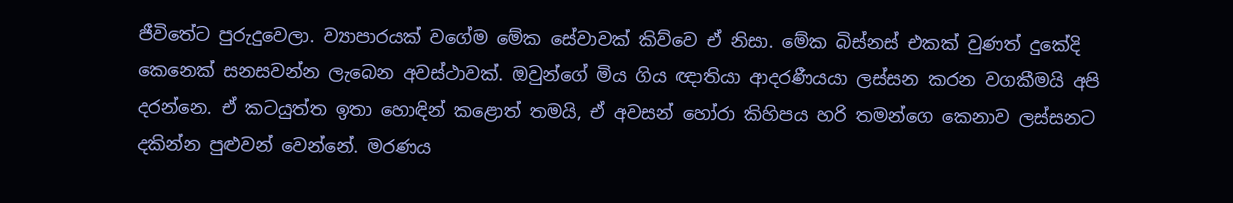ජීවිතේට පුරුදුවෙලා. ව්‍යාපාරයක් වගේම මේක සේවාවක් කිව්වෙ ඒ නිසා. මේක බිස්නස් එකක් වුණත් දුකේදි කෙනෙක් සනසවන්න ලැබෙන අවස්ථාවක්. ඔවුන්ගේ මිය ගිය ඥාතියා ආදරණීයයා ලස්සන කරන වගකීමයි අපි දරන්නෙ. ඒ කටයුත්ත ඉතා හොඳින් කළොත් තමයි, ඒ අවසන් හෝරා කිහිපය හරි තමන්ගෙ කෙනාව ලස්සනට දකින්න පුළුවන් වෙන්නේ. මරණය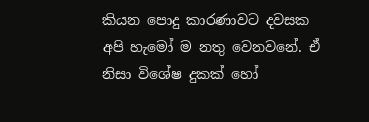කියන පොදු කාරණාවට දවසක අපි හැමෝ ම නතු වෙනවනේ. ඒ නිසා විශේෂ දුකක් හෝ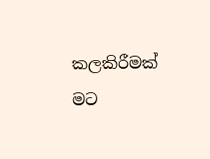කලකිරීමක් මට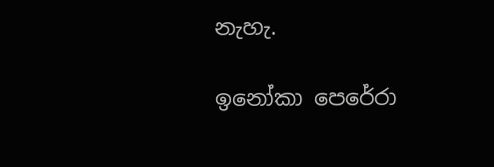නැහැ.

ඉනෝකා පෙරේරා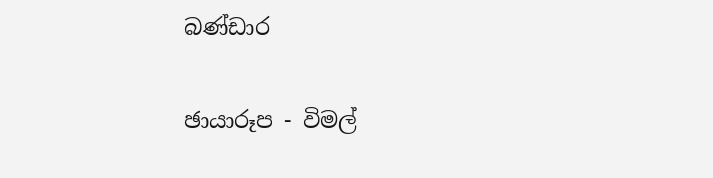බණ්ඩාර

ඡායාරූප - විමල්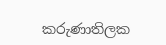කරුණාතිලක